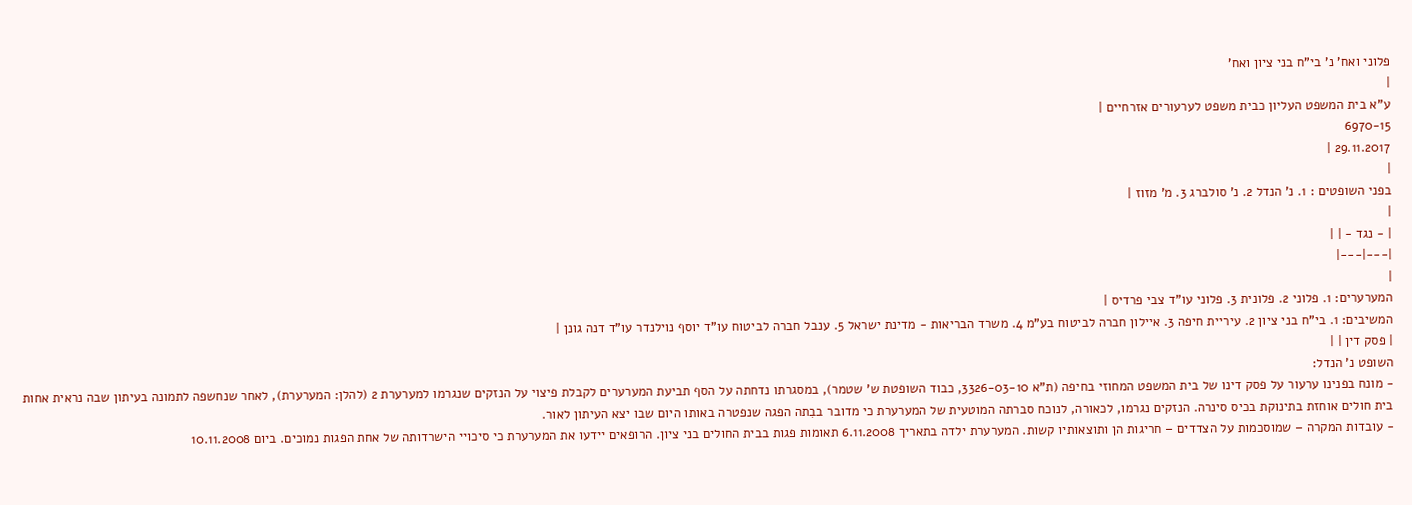פלוני ואח' נ' בי"ח בני ציון ואח'
|
ע"א בית המשפט העליון כבית משפט לערעורים אזרחיים |
6970-15
29.11.2017 |
|
בפני השופטים : 1. נ' הנדל 2. נ' סולברג 3. מ' מזוז |
|
| - נגד - | |
|---|---|
|
המערערים: 1. פלוני 2. פלונית 3. פלוני עו"ד צבי פרדיס |
המשיבים: 1. בי"ח בני ציון 2. עיריית חיפה 3. איילון חברה לביטוח בע"מ 4. משרד הבריאות - מדינת ישראל 5. ענבל חברה לביטוח עו"ד יוסף נוילנדר עו"ד דנה גונן |
| פסק דין | |
השופט נ' הנדל:
- מונח בפנינו ערעור על פסק דינו של בית המשפט המחוזי בחיפה (ת"א 3326-03-10, כבוד השופטת ש' שטמר), במסגרתו נדחתה על הסף תביעת המערערים לקבלת פיצוי על הנזקים שנגרמו למערערת 2 (להלן: המערערת), לאחר שנחשפה לתמונה בעיתון שבה נראית אחות בית חולים אוחזת בתינוקת בכיס סינרה. הנזקים נגרמו, לכאורה, לנוכח סברתה המוטעית של המערערת כי מדובר בבִתה הפגה שנפטרה באותו היום שבו יצא העיתון לאור.
- עובדות המקרה – שמוסכמות על הצדדים – חריגות הן ותוצאותיו קשות. המערערת ילדה בתאריך 6.11.2008 תאומות פגות בבית החולים בני ציון. הרופאים יידעו את המערערת כי סיכויי הישרדותה של אחת הפגות נמוכים. ביום 10.11.2008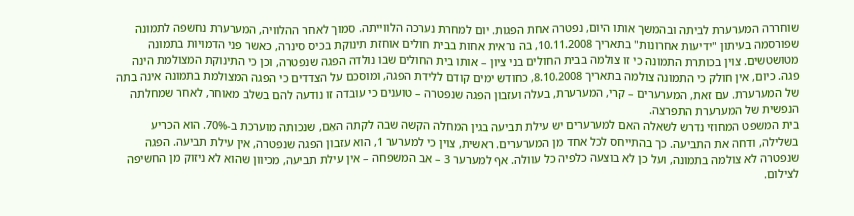שוחררה המערערת לביתה ובהמשך אותו היום, נפטרה אחת הפגות. יום למחרת נערכה הלווייתה. סמוך לאחר ההלוויה, המערערת נחשפה לתמונה שפורסמה בעיתון "ידיעות אחרונות" בתאריך 10.11.2008, בה נראית אחות בבית חולים אוחזת תינוקת בכיס סינרה, כאשר פני הדמויות בתמונה מטושטשים. צוין בכותרת התמונה כי זו צולמה בבית החולים בני ציון – אותו בית החולים שבו נולדה הפגה שנפטרה, וכן כי התינוקת המצולמת הינה פגה. כיום, אין חולק כי התמונה צולמה בתאריך 8.10.2008, כחודש ימים קודם ללידת הפגה, ומוסכם על הצדדים כי הפגה המצולמת בתמונה אינה בִתה של המערערת. עם זאת, המערערים – קרי, המערערת, בעלה ועזבון הפגה שנפטרה – טוענים כי עובדה זו נודעה להם בשלב מאוחר, לאחר שמחלתה הנפשית של המערערת התפרצה.
בית המשפט המחוזי נדרש לשאלה האם למערערים יש עילת תביעה בגין המחלה הקשה שבה לקתה האֵם, שנכותה מוערכת ב-70%. הוא הכריע בשלילה, ודחה את התביעה. כך בהתייחס לכל אחד מן המערערים. ראשית, צוין כי למערער 1, הוא עזבון הפגה שנפטרה, אין עילת תביעה. הפגה שנפטרה לא צולמה בתמונה, ועל כן לא בוצעה כלפיה כל עוולה. אף למערער 3 – אב המשפחה – אין עילת תביעה, מכיוון שהוא לא ניזוק מן החשיפה לצילום.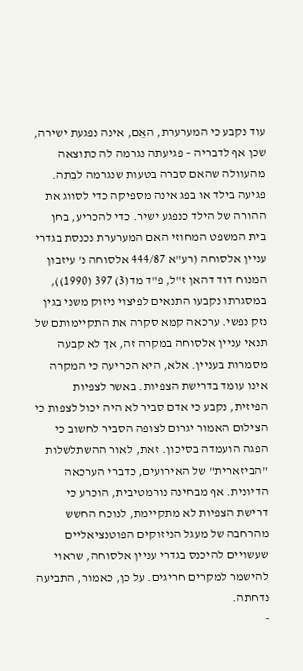עוד נקבע כי המערערת, האֵם, אינה נפגעת ישירה, שכן אף לדבריה – פגיעתה נגרמה לה כתוצאה מהעוולה שהאם סברה בטעות שנגרמה לבִתה. פגיעה בילד או בפג אינה מספיקה כדי לסווג את ההורה של הילד כנפגע ישיר. כדי להכריע, בחן בית המשפט המחוזי האם המערערת נכנסת בגדרי עניין אלסוחה (רע"א 444/87 אלסוחה נ' עיזבון המנוח דוד דהאן ז"ל, פ"ד מד(3) 397 (1990)), במסגרתו נקבעו התנאים לפיצוי ניזוק משני בגין נזק נפשי. ערכאה קמא סקרה את התקיימותם של תנאי עניין אלסוחה במקרה זה, אך לא קבעה מסמרות בעניין. אלא, היא הכריעה כי המקרה אינו עומד בדרישת הצפיות. באשר לצפיות הפיזית, נקבע כי אדם סביר לא היה יכול לצפות כי הצילום האמור יגרום לצופה הסביר לחשוב כי הפגה הועמדה בסיכון. זאת, לאור ההשתלשלות "הביזארית" של האירועים, כדברי הערכאה הדיונית. אף מבחינה נורמטיבית, הוכרע כי דרישת הצפיות לא מתקיימת, לנוכח החשש מהרחבה של מעגל הניזוקים הפוטנציאליים שעשויים להיכנס בגדרי עניין אלסוחה, שראוי להישמר למקרים חריגים. על כן, כאמור, התביעה נדחתה.
-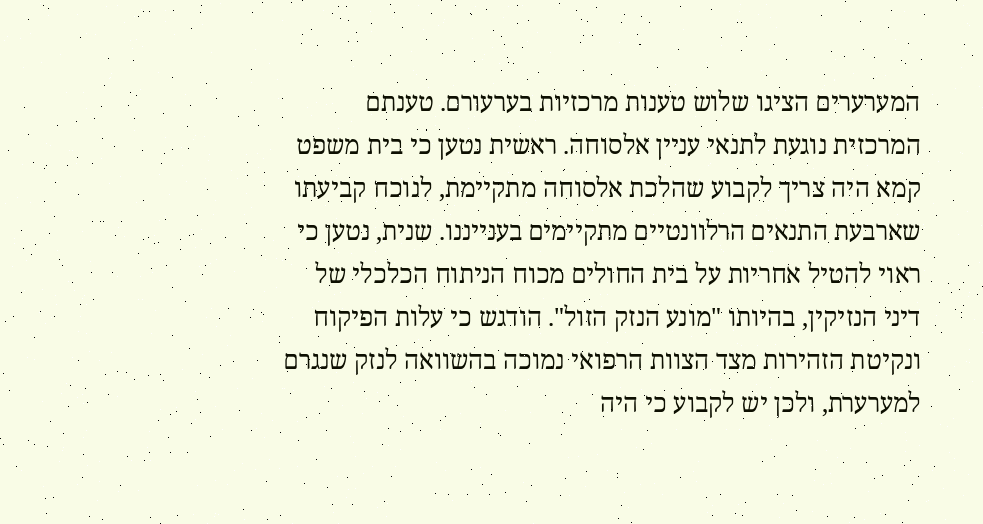המערערים הציגו שלוש טענות מרכזיות בערעורם. טענתם המרכזית נוגעת לתנאי עניין אלסוחה. ראשית נטען כי בית משפט קמא היה צריך לקבוע שהלכת אלסוחה מתקיימת, לנוכח קביעתו שארבעת התנאים הרלוונטיים מתקיימים בענייננו. שנית, נטען כי ראוי להטיל אחריות על בית החולים מכוח הניתוח הכלכלי של דיני הנזיקין, בהיותו "מונע הנזק הזול". הודגש כי עלות הפיקוח ונקיטת הזהירות מצד הצוות הרפואי נמוכה בהשוואה לנזק שנגרם למערערת, ולכן יש לקבוע כי היה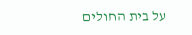על בית החולים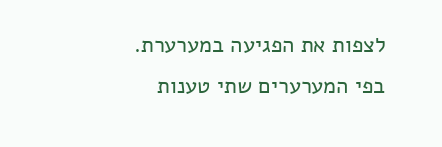לצפות את הפגיעה במערערת. בפי המערערים שתי טענות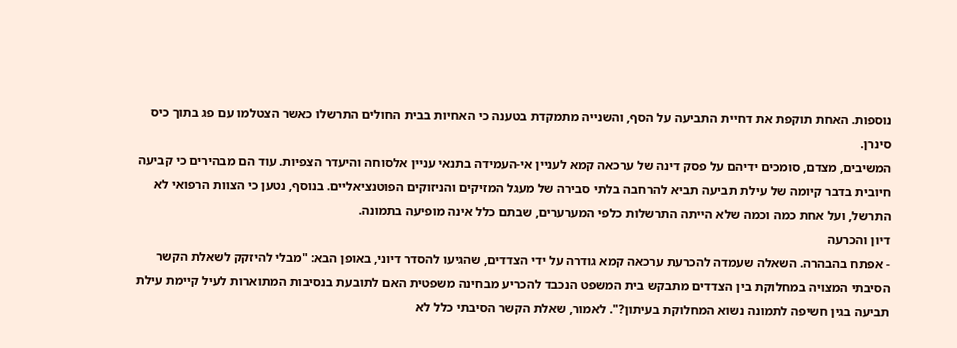נוספות. האחת תוקפת את דחיית התביעה על הסף, והשנייה מתמקדת בטענה כי האחיות בבית החולים התרשלו כאשר הצטלמו עם פג בתוך כיס סינרן.
המשיבים, מצדם, סומכים ידיהם על פסק דינה של ערכאה קמא לעניין אי-העמידה בתנאי עניין אלסוחה והיעדר הצפיות. עוד הם מבהירים כי קביעה חיובית בדבר קיומה של עילת תביעה תביא להרחבה בלתי סבירה של מעגל המזיקים והניזוקים הפוטנציאליים. בנוסף, נטען כי הצוות הרפואי לא התרשל, ועל אחת כמה וכמה שלא הייתה התרשלות כלפי המערערים, שבתם כלל אינה מופיעה בתמונה.
דיון והכרעה
- אפתח בהבהרה. השאלה שעמדה להכרעת ערכאה קמא גודרה על ידי הצדדים, שהגיעו להסדר דיוני, באופן הבא: "מבלי להיזקק לשאלת הקשר הסיבתי המצויה במחלוקת בין הצדדים מתבקש בית המשפט הנכבד להכריע מבחינה משפטית האם לתובעת בנסיבות המתוארות לעיל קיימת עילת תביעה בגין חשיפה לתמונה נשוא המחלוקת בעיתון?". לאמור, שאלת הקשר הסיבתי כלל לא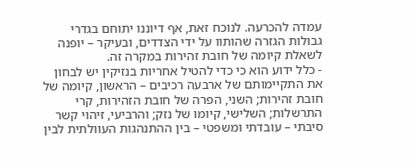עמדה להכרעה. לנוכח זאת, אף דיוננו יתוחם בגדרי גבולות הגזרה שהותוו על ידי הצדדים, ובעיקר – יופנה לשאלת קיומה של חובת זהירות במקרה זה.
- כלל ידוע הוא כי כדי להטיל אחריות בנזיקין יש לבחון את התקיימותם של ארבעה רכיבים – הראשון, קיומה של חובת זהירות; השני, הפרה של חובת הזהירות, קרי התרשלות; השלישי, קיומו של נזק; והרביעי, זיהוי קשר סיבתי – עובדתי ומשפטי – בין ההתנהגות העוולתית לבין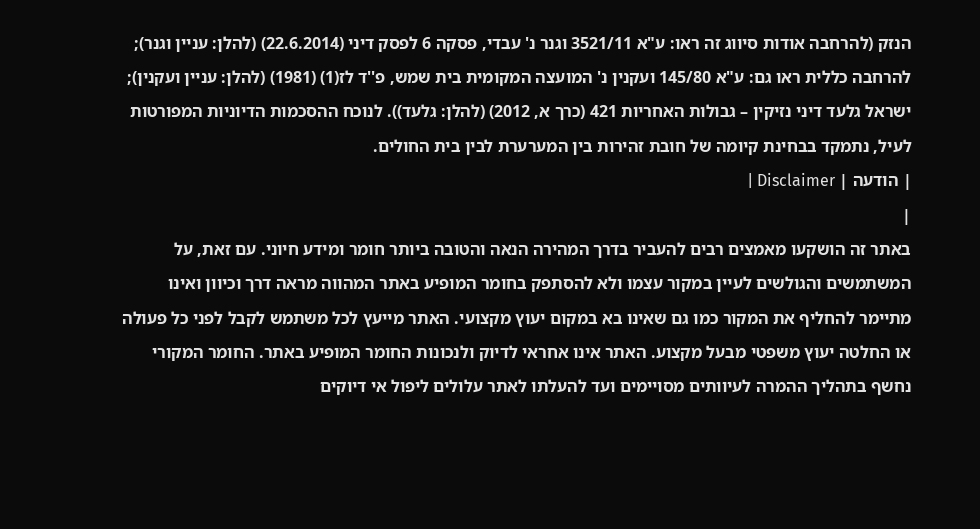הנזק (להרחבה אודות סיווג זה ראו: ע"א 3521/11 וגנר נ' עבדי, פסקה 6 לפסק דיני (22.6.2014) (להלן: עניין וגנר); להרחבה כללית ראו גם: ע"א 145/80 ועקנין נ' המועצה המקומית בית שמש, פ''ד לז(1) (1981) (להלן: עניין ועקנין); ישראל גלעד דיני נזיקין – גבולות האחריות 421 (כרך א, 2012) (להלן: גלעד)). לנוכח ההסכמות הדיוניות המפורטות לעיל, נתמקד בבחינת קיומה של חובת זהירות בין המערערת לבין בית החולים.
| הודעה | Disclaimer |
|
באתר זה הושקעו מאמצים רבים להעביר בדרך המהירה הנאה והטובה ביותר חומר ומידע חיוני. עם זאת, על המשתמשים והגולשים לעיין במקור עצמו ולא להסתפק בחומר המופיע באתר המהווה מראה דרך וכיוון ואינו מתיימר להחליף את המקור כמו גם שאינו בא במקום יעוץ מקצועי. האתר מייעץ לכל משתמש לקבל לפני כל פעולה או החלטה יעוץ משפטי מבעל מקצוע. האתר אינו אחראי לדיוק ולנכונות החומר המופיע באתר. החומר המקורי נחשף בתהליך ההמרה לעיוותים מסויימים ועד להעלתו לאתר עלולים ליפול אי דיוקים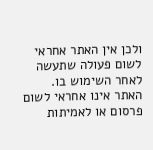ולכן אין האתר אחראי לשום פעולה שתעשה לאחר השימוש בו. האתר אינו אחראי לשום פרסום או לאמיתות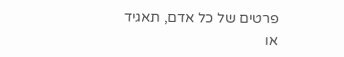פרטים של כל אדם, תאגיד או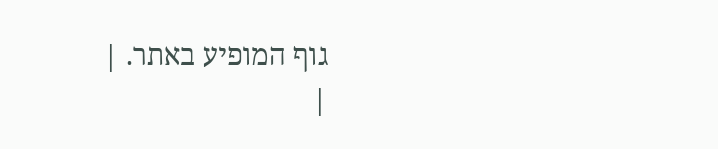גוף המופיע באתר. |
|